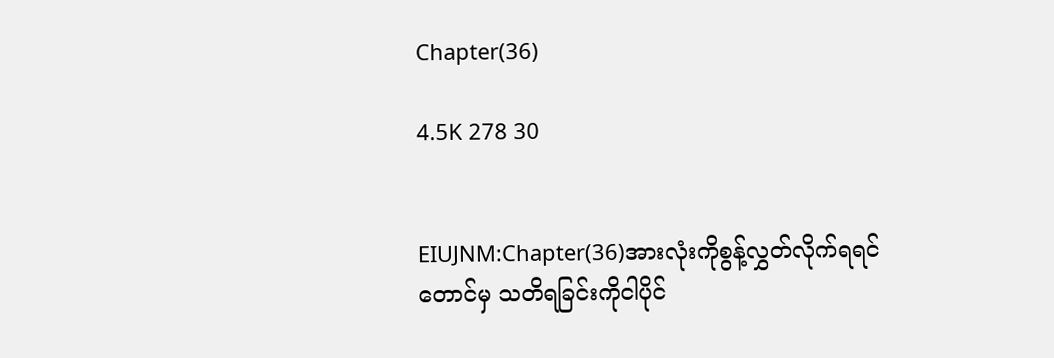Chapter(36)

4.5K 278 30


EIUJNM:Chapter(36)အားလုံးကိုစွန့်လွှတ်လိုက်ရရင်တောင်မှ သတိရခြင်းကိုငါပိုင်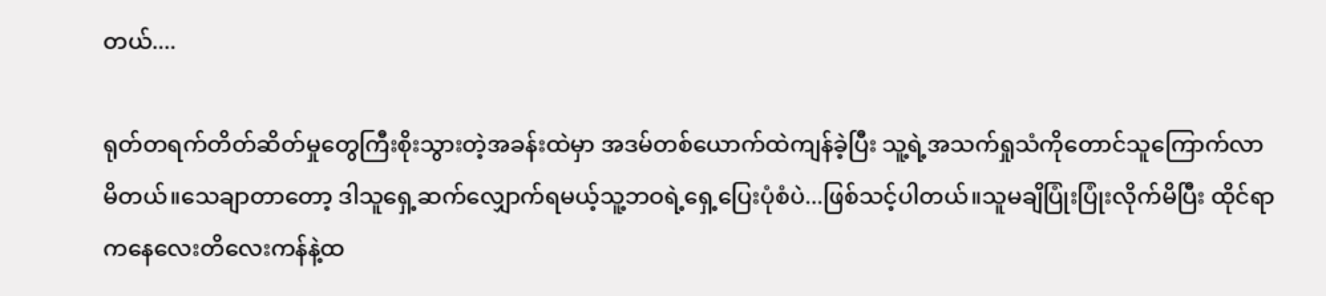တယ်....

ရုတ်တရက်တိတ်ဆိတ်မှုတွေကြီးစိုးသွားတဲ့အခန်းထဲမှာ အဒမ်တစ်ယောက်ထဲကျန်ခဲ့ပြီး သူ့ရဲ့အသက်ရှုသံကိုတောင်သူကြောက်လာမိတယ်။သေချာတာတော့ ဒါသူရှေ့ဆက်လျှောက်ရမယ့်သူ့ဘဝရဲ့ရှေ့ပြေးပုံစံပဲ...ဖြစ်သင့်ပါတယ်။သူမချိပြုံးပြုံးလိုက်မိပြီး ထိုင်ရာကနေလေးတိလေးကန်နဲ့ထ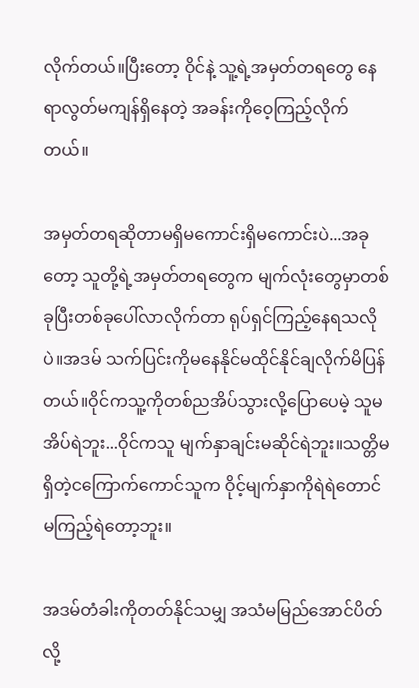လိုက်တယ်။ပြီးတော့ ဝိုင်နဲ့ သူ့ရဲ့အမှတ်တရတွေ နေရာလွတ်မကျန်ရှိနေတဲ့ အခန်းကိုဝေ့ကြည့်လိုက်တယ်။

အမှတ်တရဆိုတာမရှိမကောင်းရှိမကောင်းပဲ...အခုတော့ သူတို့ရဲ့အမှတ်တရတွေက မျက်လုံးတွေမှာတစ်ခုပြီးတစ်ခုပေါ်လာလိုက်တာ ရုပ်ရှင်ကြည့်နေရသလိုပဲ။အဒမ် သက်ပြင်းကိုမနေနိုင်မထိုင်နိုင်ချလိုက်မိပြန်တယ်။ဝိုင်ကသူ့ကိုတစ်ညအိပ်သွားလို့ပြောပေမဲ့ သူမအိပ်ရဲဘူး...ဝိုင်ကသူ မျက်နှာချင်းမဆိုင်ရဲဘူး။သတ္တိမရှိတဲ့ငကြောက်ကောင်သူက ဝိုင့်မျက်နှာကိုရဲရဲတောင်မကြည့်ရဲတော့ဘူး။

အဒမ်တံခါးကိုတတ်နိုင်သမျှ အသံမမြည်အောင်ပိတ်လို့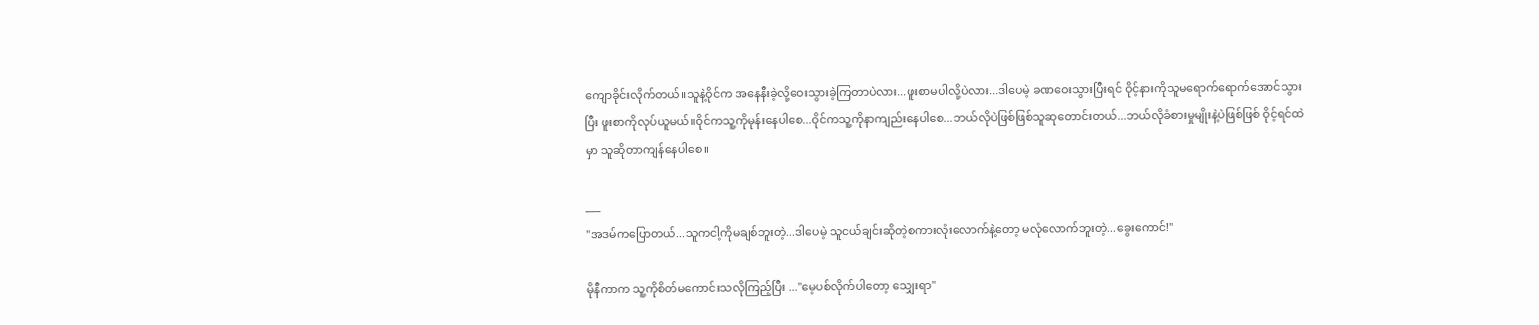ကျောခိုင်းလိုက်တယ်။သူနဲ့ဝိုင်က အနေနီးခဲ့လို့ဝေးသွားခဲ့ကြတာပဲလား...ဖူးစာမပါလို့ပဲလား...ဒါပေမဲ့ ခဏဝေးသွားပြီးရင် ဝိုင့်နားကိုသူမရောက်ရောက်အောင်သွားပြီး ဖူးစာကိုလုပ်ယူမယ်။ဝိုင်ကသူ့ကိုမုန်းနေပါစေ...ဝိုင်ကသူ့ကိုနာကျည်းနေပါစေ...ဘယ်လိုပဲဖြစ်ဖြစ်သူဆုတောင်းတယ်...ဘယ်လိုခံစားမှုမျိုးနဲ့ပဲဖြစ်ဖြစ် ဝိုင့်ရင်ထဲမှာ သူဆိုတာကျန်နေပါစေ။

___
"အဒမ်ကပြောတယ်...သူကငါ့ကိုမချစ်ဘူးတဲ့...ဒါပေမဲ့ သူငယ်ချင်းဆိုတဲ့စကားလုံးလောက်နဲ့တော့ မလုံလောက်ဘူးတဲ့...ခွေးကောင်!"

မိုနီကာက သူ့ကိုစိတ်မကောင်းသလိုကြည့်ပြီး ..."မေ့ပစ်လိုက်ပါတော့ သျှေးရာ"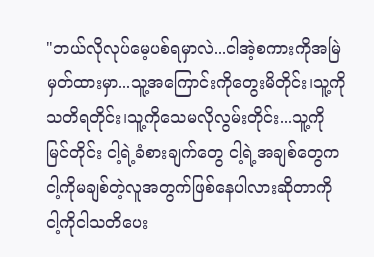"ဘယ်လိုလုပ်မေ့ပစ်ရမှာလဲ...ငါအဲ့စကားကိုအမြဲမှတ်ထားမှာ...သူ့အကြောင်းကိုတွေးမိတိုင်း၊သူ့ကိုသတိရတိုင်း၊သူ့ကိုသေမလိုလွမ်းတိုင်း...သူ့ကိုမြင်တိုင်း ငါ့ရဲ့ခံစားချက်တွေ ငါ့ရဲ့အချစ်တွေက ငါ့ကိုမချစ်တဲ့လူအတွက်ဖြစ်နေပါလားဆိုတာကို ငါ့ကိုငါသတိပေး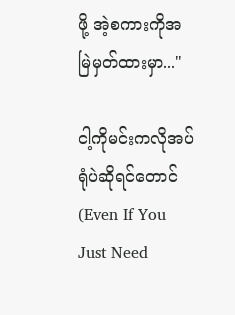ဖို့ အဲ့စကားကိုအမြဲမှတ်ထားမှာ..."

ငါ့ကိုမင်းကလိုအပ်ရုံပဲဆိုရင်တောင်(Even If You Just Need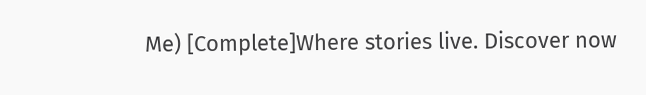Me) [Complete]Where stories live. Discover now